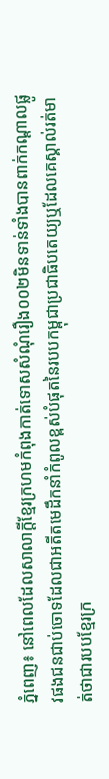ភ្នំពេញ៖ នៅពេលដែលសាលាក្តីខ្មែរក្រហមកំពុងកាត់ទោសសំណុំរឿង០០២មិនទាន់ទាំងបានពាក់កណ្តាលផ្លូវផងជនជាប់ចោទដែលជាអតីតមេដឹកនាំកំពូលខ្ពស់បំផុតនៃរបបកម្ពុជាប្រជាធិបតេយ្យឬដែលគេស្គាល់រត់មាត់ថាជារបបខ្មែរក្រ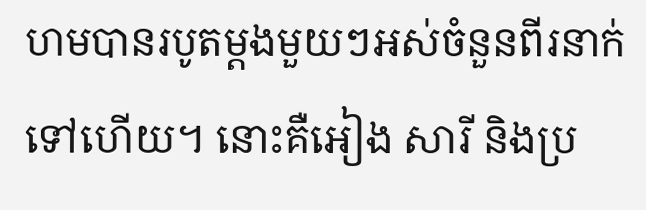ហមបានរបូតម្តងមួយៗអស់ចំនួនពីរនាក់ទៅហើយ។ នោះគឺអៀង សារី និងប្រ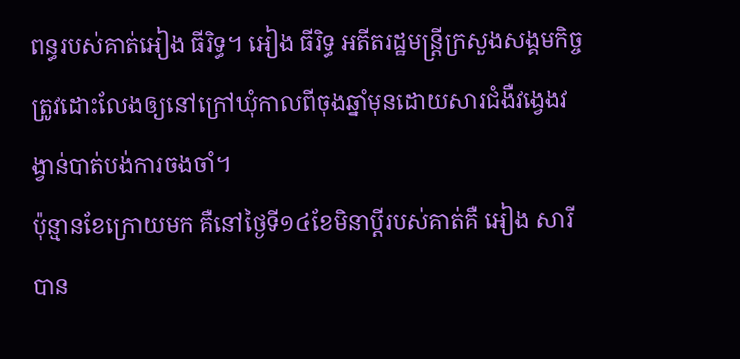ពន្ធរបស់គាត់អៀង ធីរិទ្ធ។ អៀង ធីរិទ្ធ អតីតរដ្ឋមន្ត្រីក្រសួងសង្គមកិច្ចត្រូវដោះលែងឲ្យនៅក្រៅឃុំកាលពីចុងឆ្នាំមុនដោយសារជំងឺវង្វេងវង្វាន់បាត់បង់ការចងចាំ។
ប៉ុន្មានខែក្រោយមក គឺនៅថ្ងៃទី១៤ខែមិនាប្តីរបស់គាត់គឺ អៀង សារី បាន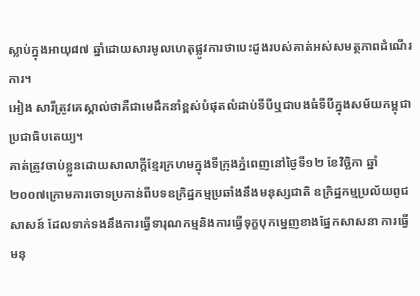ស្លាប់ក្នុងអាយុ៨៧ ឆ្នាំដោយសារមូលហេតុផ្លូវការថាបេះដូងរបស់គាត់អស់សមត្ថភាពដំណើរការ។
អៀង សារីត្រូវគេស្គាល់ថាគឺជាមេដឹកនាំខ្ពស់បំផុតលំដាប់ទីបីឬជាបងធំទីបីក្នុងសម័យកម្ពុជាប្រជាធិបតេយ្យ។
គាត់ត្រូវចាប់ខ្លួនដោយសាលាក្ដីខ្មែរក្រហមក្នុងទីក្រុងភ្នំពេញនៅថ្ងៃទី១២ ខែវិច្ឆិកា ឆ្នាំ២០០៧ក្រោមការចោទប្រកាន់ពីបទឧក្រិដ្ឋកម្មប្រឆាំងនឹងមនុស្សជាតិ ឧក្រិដ្ឋកម្មប្រល័យពូជសាសន៍ ដែលទាក់ទងនឹងការធ្វើទារុណកម្មនិងការធ្វើទុក្ខបុកម្នេញខាងផ្នែកសាសនា ការធ្វើមនុ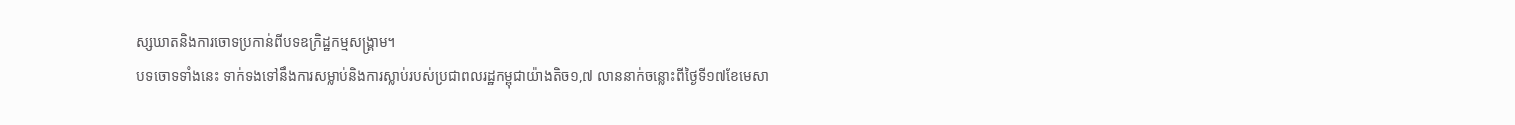ស្សឃាតនិងការចោទប្រកាន់ពីបទឧក្រិដ្ឋកម្មសង្គ្រាម។
បទចោទទាំងនេះ ទាក់ទងទៅនឹងការសម្លាប់និងការស្លាប់របស់ប្រជាពលរដ្ឋកម្ពុជាយ៉ាងតិច១,៧ លាននាក់ចន្លោះពីថ្ងៃទី១៧ខែមេសា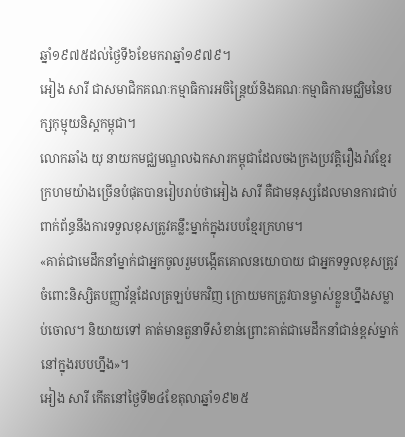ឆ្នាំ១៩៧៥ដល់ថ្ងៃទី៦ខែមករាឆ្នាំ១៩៧៩។
អៀង សារី ជាសមាជិកគណៈកម្មាធិការអចិន្ត្រៃយ៍និងគណៈកម្មាធិការមជ្ឈិមនៃបក្សកុម្មុយនិស្តកម្ពុជា។
លោកឆាំង យុ នាយកមជ្ឈមណ្ឌលឯកសារកម្ពុជាដែលចងក្រងប្រវត្តិរឿងរ៉ាវខ្មែរក្រហមយ៉ាងច្រើនបំផុតបានរៀបរាប់ថាអៀង សារី គឺជាមនុស្សដែលមានការជាប់ពាក់ព័ន្ធនឹងការទទួលខុសត្រូវគន្លឹះម្នាក់ក្នុងរបបខ្មែរក្រហម។
«គាត់ជាមេដឹកនាំម្នាក់ជាអ្នកចូលរួមបង្កើតគោលនយោបាយ ជាអ្នកទទួលខុសត្រូវចំពោះនិស្សិតបញ្ញាវ័ន្តដែលត្រឡប់មកវិញ ក្រោយមកត្រូវបានម្ចាស់ខ្លួនហ្នឹងសម្លាប់ចោល។ និយាយទៅ គាត់មានតួនាទីសំខាន់ព្រោះគាត់ជាមេដឹកនាំជាន់ខ្ពស់ម្នាក់នៅក្នុងរបបហ្នឹង»។
អៀង សារី កើតនៅថ្ងៃទី២៤ខែតុលាឆ្នាំ១៩២៥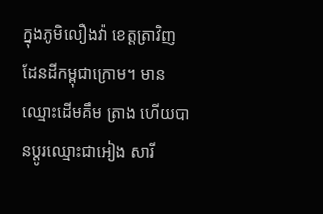ក្នុងភូមិលឿងវ៉ា ខេត្តត្រាវិញ ដែនដីកម្ពុជាក្រោម។ មានឈ្មោះដើមគឹម ត្រាង ហើយបានប្តូរឈ្មោះជាអៀង សារី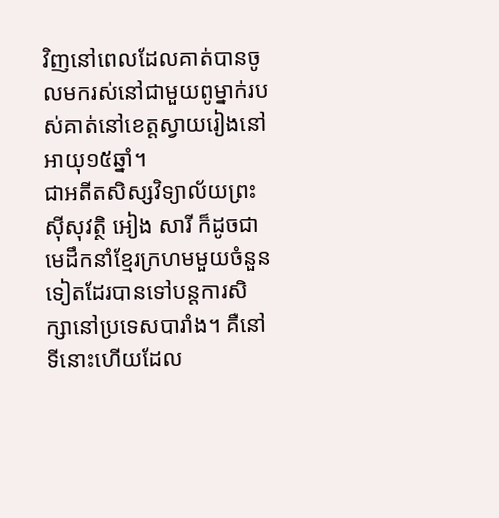វិញនៅពេលដែលគាត់បានចូលមករស់នៅជាមួយពូម្នាក់របស់គាត់នៅខេត្តស្វាយរៀងនៅអាយុ១៥ឆ្នាំ។
ជាអតីតសិស្សវិទ្យាល័យព្រះស៊ីសុវត្ថិ អៀង សារី ក៏ដូចជាមេដឹកនាំខ្មែរក្រហមមួយចំនួនទៀតដែរបានទៅបន្តការសិក្សានៅប្រទេសបារាំង។ គឺនៅទីនោះហើយដែល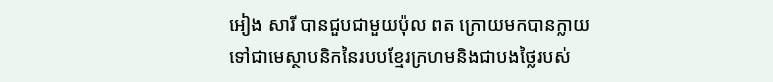អៀង សារី បានជួបជាមួយប៉ុល ពត ក្រោយមកបានក្លាយទៅជាមេស្ថាបនិកនៃរបបខ្មែរក្រហមនិងជាបងថ្លៃរបស់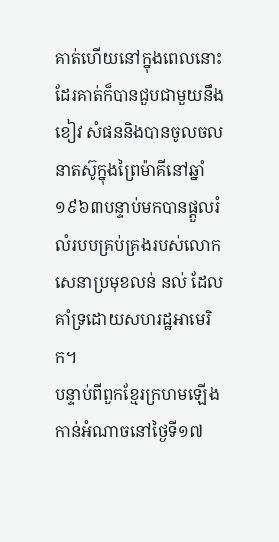គាត់ហើយនៅក្នុងពេលនោះដែរគាត់ក៏បានជួបជាមួយនឹងខៀវ សំផននិងបានចូលចលនាតស៊ូក្នុងព្រៃម៉ាគីនៅឆ្នាំ១៩៦៣បន្ទាប់មកបានផ្តួលរំលំរបបគ្រប់គ្រងរបស់លោកសេនាប្រមុខលន់ នល់ ដែលគាំទ្រដោយសហរដ្ឋអាមេរិក។
បន្ទាប់ពីពួកខ្មែរក្រហមឡើងកាន់អំណាចនៅថ្ងៃទី១៧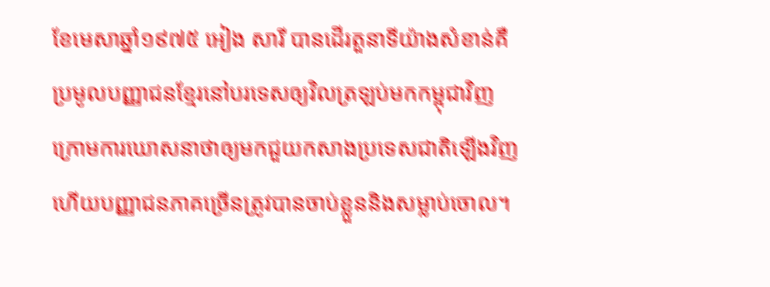ខែមេសាឆ្នាំ១៩៧៥ អៀង សារី បានដើរតួនាទីយ៉ាងសំខាន់គឺប្រមូលបញ្ញាជនខ្មែរនៅបរទេសឲ្យវិលត្រឡប់មកកម្ពុជាវិញក្រោមការឃោសនាថាឲ្យមកជួយកសាងប្រទេសជាតិឡើងវិញហើយបញ្ញាជនភាគច្រើនត្រូវបានចាប់ខ្លួននិងសម្លាប់ចោល។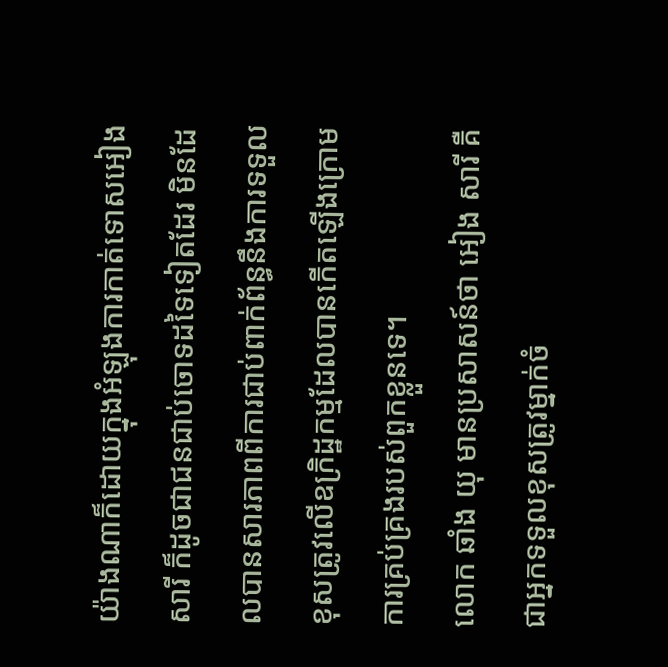យ៉ាងណាក៏ដោយក្នុងអំឡុងការកាត់ទោសអៀង សារី ក៏ដូចជាជនជាប់ចោទដទៃទៀតដែរ មិនដែលបានសារភាពពីការជាប់ពាក់ព័ន្ធនឹងការទទួលខុសត្រូវលើឧក្រិដ្ឋកម្មដែលបានកើតឡើងក្រោមការគ្រប់គ្រងរបស់ពួកខ្លួនទេ។
លោក ឆាំង យុ មានប្រសាសន៍ថា អៀង សារី គឺជាអ្នកទទួលខុសត្រូវម្នាក់ចំ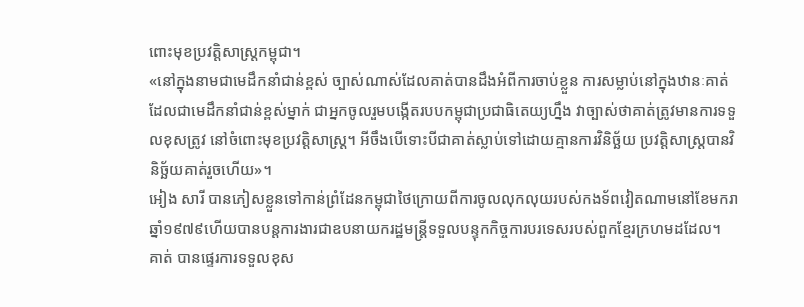ពោះមុខប្រវត្តិសាស្ត្រកម្ពុជា។
«នៅក្នុងនាមជាមេដឹកនាំជាន់ខ្ពស់ ច្បាស់ណាស់ដែលគាត់បានដឹងអំពីការចាប់ខ្លួន ការសម្លាប់នៅក្នុងឋានៈគាត់ដែលជាមេដឹកនាំជាន់ខ្ពស់ម្នាក់ ជាអ្នកចូលរួមបង្កើតរបបកម្ពុជាប្រជាធិតេយ្យហ្នឹង វាច្បាស់ថាគាត់ត្រូវមានការទទួលខុសត្រូវ នៅចំពោះមុខប្រវត្តិសាស្ត្រ។ អីចឹងបើទោះបីជាគាត់ស្លាប់ទៅដោយគ្មានការវិនិច្ឆ័យ ប្រវត្តិសាស្ត្របានវិនិច្ឆ័យគាត់រួចហើយ»។
អៀង សារី បានភៀសខ្លួនទៅកាន់ព្រំដែនកម្ពុជាថៃក្រោយពីការចូលលុកលុយរបស់កងទ័ពវៀតណាមនៅខែមករាឆ្នាំ១៩៧៩ហើយបានបន្តការងារជាឧបនាយករដ្ឋមន្ត្រីទទួលបន្ទុកកិច្ចការបរទេសរបស់ពួកខ្មែរក្រហមដដែល។
គាត់ បានផ្ទេរការទទួលខុស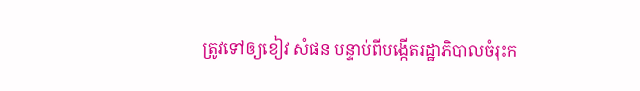ត្រូវទៅឲ្យខៀវ សំផន បន្ទាប់ពីបង្កើតរដ្ឋាភិបាលចំរុះក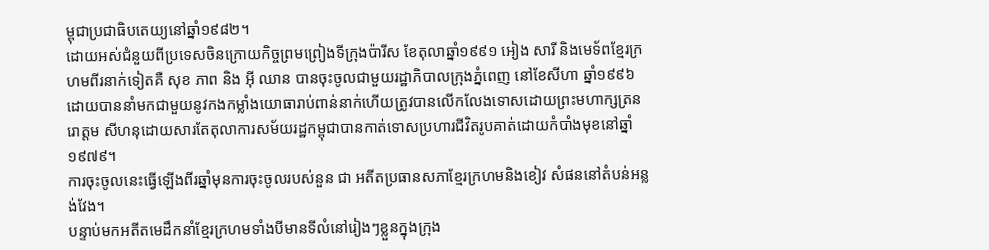ម្ពុជាប្រជាធិបតេយ្យនៅឆ្នាំ១៩៨២។
ដោយអស់ជំនួយពីប្រទេសចិនក្រោយកិច្ចព្រមព្រៀងទីក្រុងប៉ារីស ខែតុលាឆ្នាំ១៩៩១ អៀង សារី និងមេទ័ពខ្មែរក្រហមពីរនាក់ទៀតគឺ សុខ ភាព និង អ៊ី ឈាន បានចុះចូលជាមួយរដ្ឋាភិបាលក្រុងភ្នំពេញ នៅខែសីហា ឆ្នាំ១៩៩៦ ដោយបាននាំមកជាមួយនូវកងកម្លាំងយោធារាប់ពាន់នាក់ហើយត្រូវបានលើកលែងទោសដោយព្រះមហាក្សត្រនរោត្តម សីហនុដោយសារតែតុលាការសម័យរដ្ឋកម្ពុជាបានកាត់ទោសប្រហារជីវិតរូបគាត់ដោយកំបាំងមុខនៅឆ្នាំ១៩៧៩។
ការចុះចូលនេះធ្វើឡើងពីរឆ្នាំមុនការចុះចូលរបស់នួន ជា អតីតប្រធានសភាខ្មែរក្រហមនិងខៀវ សំផននៅតំបន់អន្លង់វែង។
បន្ទាប់មកអតីតមេដឹកនាំខ្មែរក្រហមទាំងបីមានទីលំនៅរៀងៗខ្លួនក្នុងក្រុង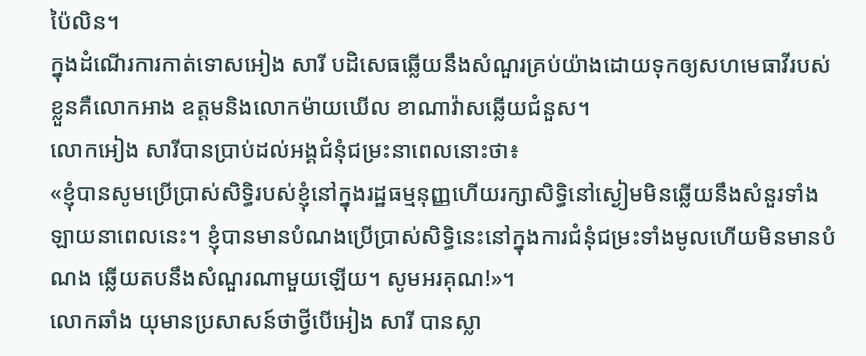ប៉ៃលិន។
ក្នុងដំណើរការកាត់ទោសអៀង សារី បដិសេធឆ្លើយនឹងសំណួរគ្រប់យ៉ាងដោយទុកឲ្យសហមេធាវីរបស់ខ្លួនគឺលោកអាង ឧត្តមនិងលោកម៉ាយឃើល ខាណាវ៉ាសឆ្លើយជំនួស។
លោកអៀង សារីបានប្រាប់ដល់អង្គជំនុំជម្រះនាពេលនោះថា៖
«ខ្ញុំបានសូមប្រើប្រាស់សិទ្ធិរបស់ខ្ញុំនៅក្នុងរដ្ឋធម្មនុញ្ញហើយរក្សាសិទ្ធិនៅស្ងៀមមិនឆ្លើយនឹងសំនួរទាំងឡាយនាពេលនេះ។ ខ្ញុំបានមានបំណងប្រើប្រាស់សិទ្ធិនេះនៅក្នុងការជំនុំជម្រះទាំងមូលហើយមិនមានបំណង ឆ្លើយតបនឹងសំណួរណាមួយឡើយ។ សូមអរគុណ!»។
លោកឆាំង យុមានប្រសាសន៍ថាថ្វីបើអៀង សារី បានស្លា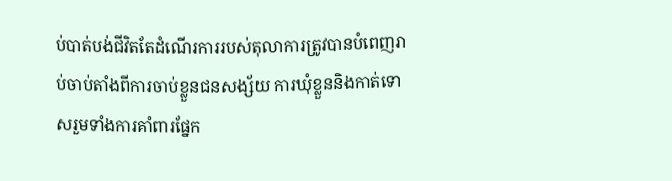ប់បាត់បង់ជីវិតតែដំណើរការរបស់តុលាការត្រូវបានបំពេញរាប់ចាប់តាំងពីការចាប់ខ្លួនជនសង្ស័យ ការឃុំខ្លួននិងកាត់ទោសរួមទាំងការគាំពារផ្នែក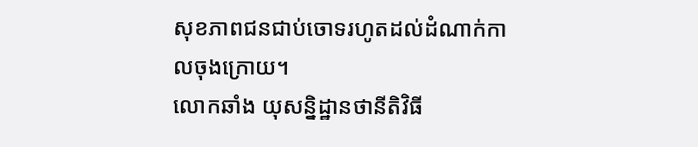សុខភាពជនជាប់ចោទរហូតដល់ដំណាក់កាលចុងក្រោយ។
លោកឆាំង យុសន្និដ្ឋានថានីតិវិធី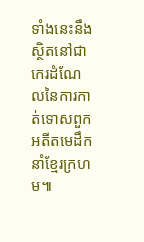ទាំងនេះនឹងស្ថិតនៅជាកេរដំណែលនៃការកាត់ទោសពួកអតីតមេដឹកនាំខ្មែរក្រហម៕